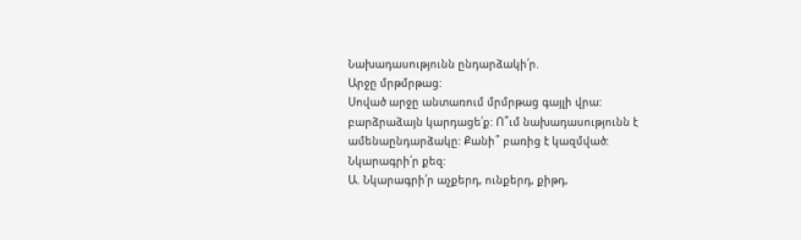Նախադասությունն ընդարձակի՛ր.
Արջը մրթմրթաց:
Սոված արջը անտառում մրմրթաց գայլի վրա:
բարձրաձայն կարդացե՛ք: Ո՞ւմ նախադասությունն է ամենաընդարձակը: Քանի՞ բառից է կազմված:
Նկարագրի՛ր քեզ:
Ա. Նկարագրի՛ր աչքերդ, ունքերդ, քիթդ,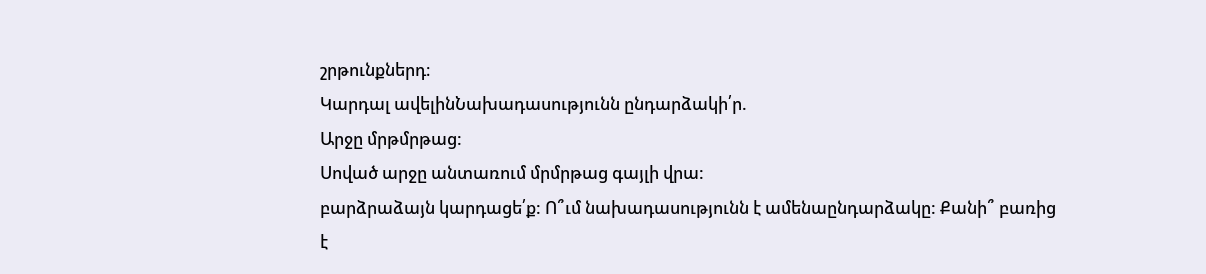շրթունքներդ։
Կարդալ ավելինՆախադասությունն ընդարձակի՛ր.
Արջը մրթմրթաց:
Սոված արջը անտառում մրմրթաց գայլի վրա:
բարձրաձայն կարդացե՛ք: Ո՞ւմ նախադասությունն է ամենաընդարձակը: Քանի՞ բառից է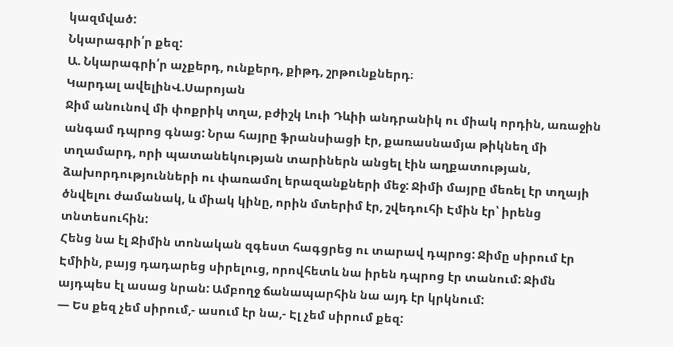կազմված:
Նկարագրի՛ր քեզ:
Ա. Նկարագրի՛ր աչքերդ, ունքերդ, քիթդ, շրթունքներդ։
Կարդալ ավելինՎ.Սարոյան
Ջիմ անունով մի փոքրիկ տղա, բժիշկ Լուի Դևիի անդրանիկ ու միակ որդին, առաջին անգամ դպրոց գնաց: Նրա հայրը ֆրանսիացի էր, քառասնամյա թիկնեղ մի տղամարդ, որի պատանեկության տարիներն անցել էին աղքատության, ձախորդությունների ու փառամոլ երազանքների մեջ: Ջիմի մայրը մեռել էր տղայի ծնվելու ժամանակ, և միակ կինը, որին մտերիմ էր, շվեդուհի Էմին էր՝ իրենց տնտեսուհին:
Հենց նա էլ Ջիմին տոնական զգեստ հագցրեց ու տարավ դպրոց: Ջիմը սիրում էր Էմիին, բայց դադարեց սիրելուց, որովհետև նա իրեն դպրոց էր տանում: Ջիմն այդպես էլ ասաց նրան: Ամբողջ ճանապարհին նա այդ էր կրկնում:
— Ես քեզ չեմ սիրում,- ասում էր նա,- Էլ չեմ սիրում քեզ: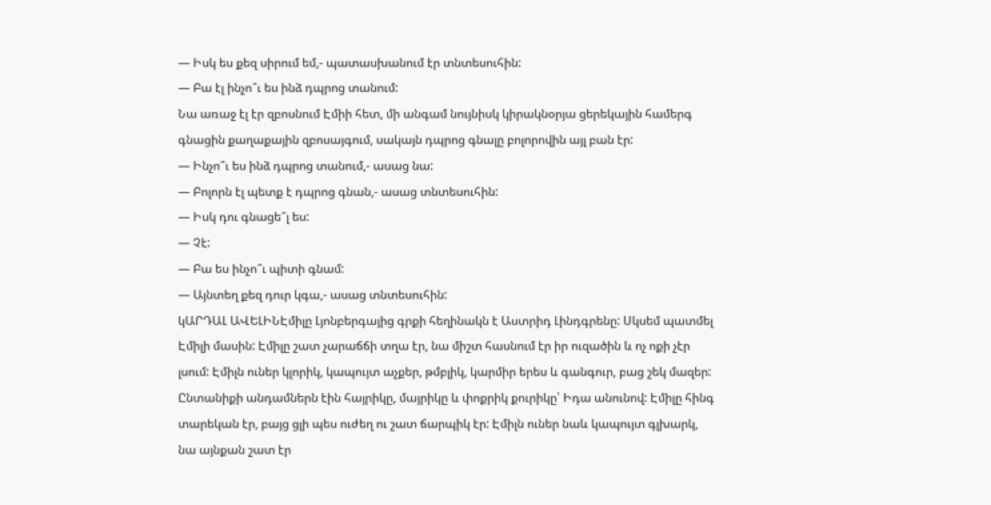— Իսկ ես քեզ սիրում եմ,- պատասխանում էր տնտեսուհին:
— Բա էլ ինչո՞ւ ես ինձ դպրոց տանում:
Նա առաջ էլ էր զբոսնում Էմիի հետ, մի անգամ նույնիսկ կիրակնօրյա ցերեկային համերգ գնացին քաղաքային զբոսայգում, սակայն դպրոց գնալը բոլորովին այլ բան էր:
— Ինչո՞ւ ես ինձ դպրոց տանում,- ասաց նա:
— Բոլորն էլ պետք է դպրոց գնան,- ասաց տնտեսուհին:
— Իսկ դու գնացե՞լ ես:
— Չէ:
— Բա ես ինչո՞ւ պիտի գնամ:
— Այնտեղ քեզ դուր կգա,- ասաց տնտեսուհին:
կԱՐԴԱԼ ԱՎԵԼԻՆԷմիլը Լյոնբերգայից գրքի հեղինակն է Աստրիդ Լինդգրենը: Սկսեմ պատմել Էմիլի մասին: Էմիլը շատ չարաճճի տղա էր, նա միշտ հասնում էր իր ուզածին և ոչ ոքի չէր լսում: Էմիլն ուներ կլորիկ, կապույտ աչքեր, թմբլիկ, կարմիր երես և գանգուր, բաց շեկ մազեր: Ընտանիքի անդամներն էին հայրիկը, մայրիկը և փոքրիկ քուրիկը՝ Իդա անունով: Էմիլը հինգ տարեկան էր, բայց ցլի պես ուժեղ ու շատ ճարպիկ էր: Էմիլն ուներ նաև կապույտ գլխարկ, նա այնքան շատ էր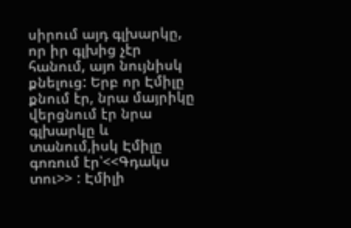սիրում այդ գլխարկը, որ իր գլխից չէր հանում, այո նույնիսկ քնելուց: Երբ որ Էմիլը քնում էր, նրա մայրիկը վերցնում էր նրա գլխարկը և տանում,իսկ Էմիլը գոռում էր՝<<Գդակս տու>> : Էմիլի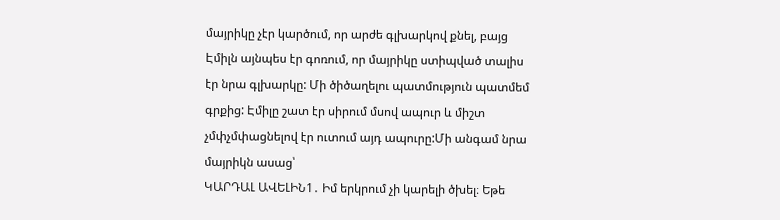մայրիկը չէր կարծում, որ արժե գլխարկով քնել, բայց Էմիլն այնպես էր գոռում, որ մայրիկը ստիպված տալիս էր նրա գլխարկը: Մի ծիծաղելու պատմություն պատմեմ գրքից: Էմիլը շատ էր սիրում մսով ապուր և միշտ չմփչմփացնելով էր ուտում այդ ապուրը:Մի անգամ նրա մայրիկն ասաց՝
ԿԱՐԴԱԼ ԱՎԵԼԻՆ1․ Իմ երկրում չի կարելի ծխել։ Եթե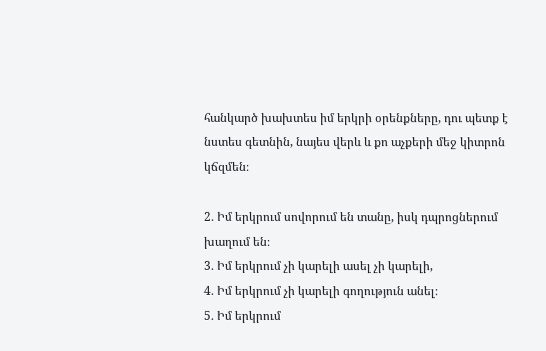հանկարծ խախտես իմ երկրի օրենքները, դու պետք է նստես գետնին, նայես վերև և քո աչքերի մեջ կիտրոն կճզմեն։

2․ Իմ երկրում սովորում են տանը, իսկ դպրոցներում խաղում են։
3․ Իմ երկրում չի կարելի ասել չի կարելի,
4․ Իմ երկրում չի կարելի գողություն անել։
5․ Իմ երկրում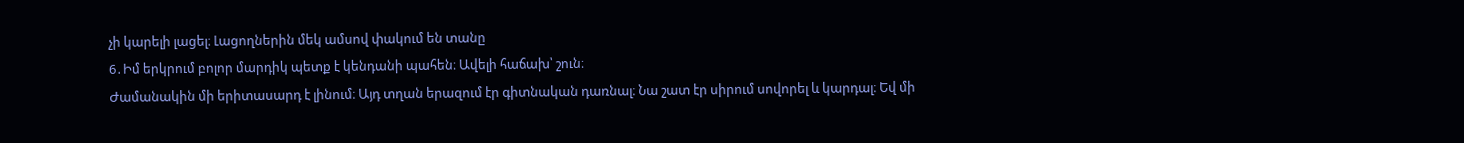չի կարելի լացել։ Լացողներին մեկ ամսով փակում են տանը
6․Իմ երկրում բոլոր մարդիկ պետք է կենդանի պահեն։ Ավելի հաճախ՝ շուն։
Ժամանակին մի երիտասարդ է լինում։ Այդ տղան երազում էր գիտնական դառնալ։ Նա շատ էր սիրում սովորել և կարդալ։ Եվ մի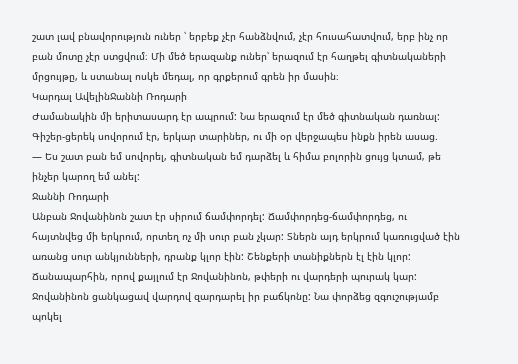շատ լավ բնավորություն ուներ ՝ երբեք չէր հանձնվում, չէր հուսահատվում, երբ ինչ որ բան մոտը չէր ստցվում։ Մի մեծ երազանք ուներ՝ երազում էր հաղթել գիտնակաների մրցույթը, և ստանալ ոսկե մեդալ, որ գրքերում գրեն իր մասին։
Կարդալ ԱվելինՋաննի Ռոդարի
Ժամանակին մի երիտասարդ էր ապրում: Նա երազում էր մեծ գիտնական դառնալ: Գիշեր-ցերեկ սովորում էր, երկար տարիներ, ու մի օր վերջապես ինքն իրեն ասաց.
— Ես շատ բան եմ սովորել, գիտնական եմ դարձել և հիմա բոլորին ցույց կտամ‚ թե ինչեր կարող եմ անել:
Ջաննի Ռոդարի
Անբան Ջովանինոն շատ էր սիրում ճամփորդել: Ճամփորդեց-ճամփորդեց, ու հայտնվեց մի երկրում, որտեղ ոչ մի սուր բան չկար: Տներն այդ երկրում կառուցված էին առանց սուր անկյունների, դրանք կլոր էին: Շենքերի տանիքներն էլ էին կլոր: Ճանապարհին, որով քայլում էր Ջովանինոն, թփերի ու վարդերի պուրակ կար: Ջովանինոն ցանկացավ վարդով զարդարել իր բաճկոնը: Նա փորձեց զգուշությամբ պոկել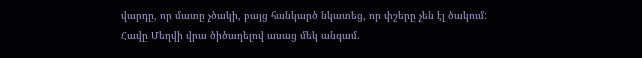վարդը, որ մատը չծակի, բայց հանկարծ նկատեց, որ փշերը չեն էլ ծակում:
Հավը Մեղվի վրա ծիծաղելով ասաց մեկ անգամ.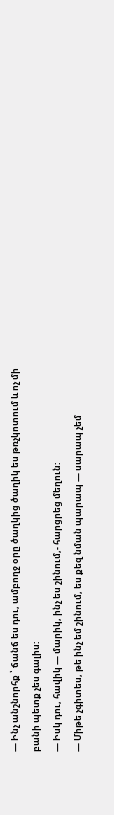— Ինչ անշնորհք ՝ ճանճ ես դու, ամբողջ օրը ծաղկից ծաղիկ ես թռչկոտում և ոչ մի բանի պետք չես գալիս:
— Իսկ դու, հավիկ — մարիկ, ինչ ես շինում,- հարցրեց մեղուն:
— Միթե չգիտես, թե ինչ եմ շինում, ես քեզ նման պարապ — սարապ չեմ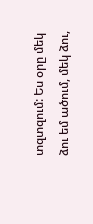տզտզում: Ես օրը մեկ ձու եմ ածում, մեկ ձու,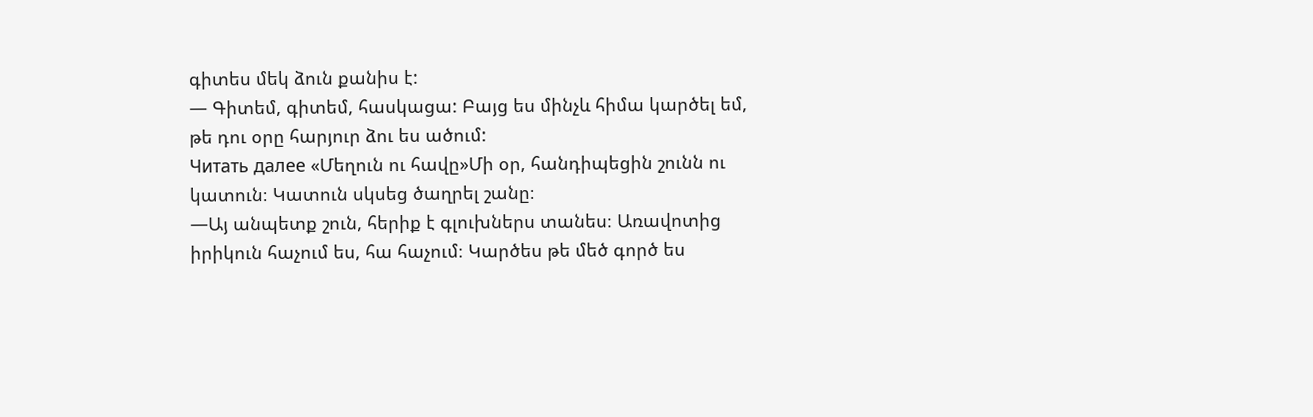գիտես մեկ ձուն քանիս է:
— Գիտեմ, գիտեմ, հասկացա: Բայց ես մինչև հիմա կարծել եմ, թե դու օրը հարյուր ձու ես ածում:
Читать далее «Մեղուն ու հավը»Մի օր, հանդիպեցին շունն ու կատուն։ Կատուն սկսեց ծաղրել շանը։
—Այ անպետք շուն, հերիք է գլուխներս տանես։ Առավոտից իրիկուն հաչում ես, հա հաչում։ Կարծես թե մեծ գործ ես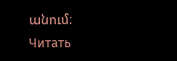անում։
Читать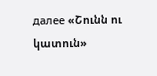далее «Շունն ու կատուն»